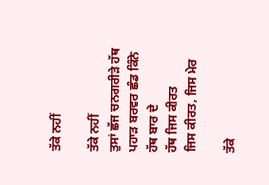ਤੱਕੇ ਨਹੀਂ

ਤੱਕੇ ਨਹੀਂ
ਤੁਸਾਂ ਛੱਜ ਚਨਗਰੀੜੇ ਹੱਥ
ਪਹਾੜ ਬਰਵਰ ਛੰਡ ਕਿੰਨੇ
ਹੱਥ ਬਾਰ ਦੇ
ਹੱਥ ਜਿਸ ਕੀਰਤ
ਜਿਸ ਕੀਰਤ, ਜਿਸ ਮੇਰ

ਤੱਕੇ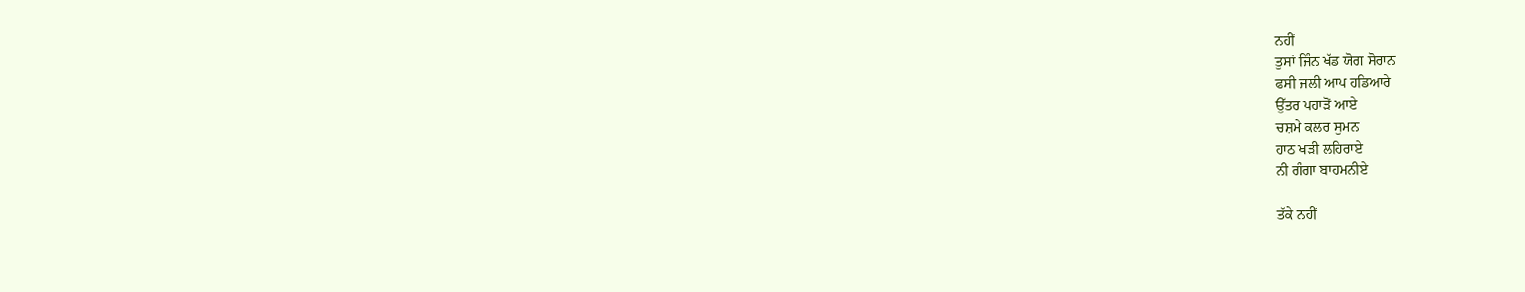ਨਹੀਂ
ਤੁਸਾਂ ਜਿੰਨ ਖੱਡ ਯੋਗ ਸੋਰਾਨ
ਫਸੀ ਜਲੀ ਆਪ ਹਡਿਆਰੇ
ਉੱਤਰ ਪਹਾੜੋਂ ਆਏ
ਚਸ਼ਮੇ ਕਲਰ ਸੁਮਨ
ਹਾਠ ਖੜੀ ਲਹਿਰਾਏ
ਨੀ ਗੰਗਾ ਬਾਹਮਨੀਏ

ਤੱਕੇ ਨਹੀਂ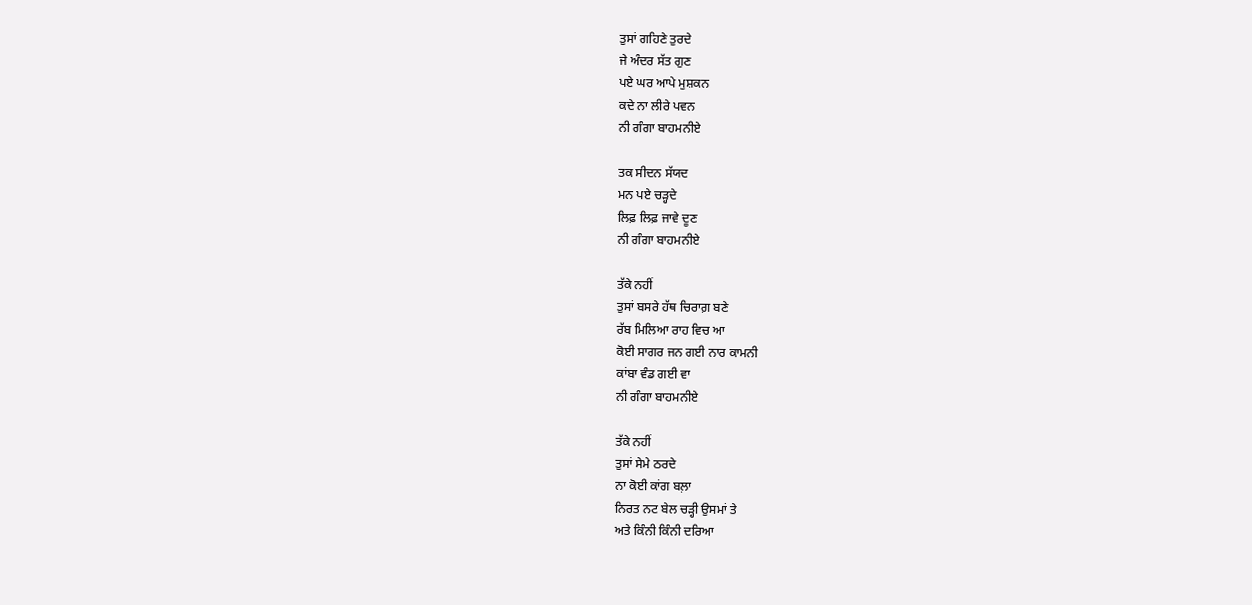ਤੁਸਾਂ ਗਹਿਣੇ ਤੁਰਦੇ
ਜੇ ਅੰਦਰ ਸੱਤ ਗੁਣ
ਪਏ ਘਰ ਆਪੇ ਮੁਸ਼ਕਨ
ਕਦੇ ਨਾ ਲੀਰੇ ਪਵਨ
ਨੀ ਗੰਗਾ ਬਾਹਮਨੀਏ

ਤਕ ਸੀਦਨ ਸੱਯਦ
ਮਨ ਪਏ ਚੜ੍ਹਦੇ
ਲਿਫ਼ ਲਿਫ਼ ਜਾਵੇ ਦੂਣ
ਨੀ ਗੰਗਾ ਬਾਹਮਨੀਏ

ਤੱਕੇ ਨਹੀਂ
ਤੁਸਾਂ ਬਸਰੇ ਹੱਥ ਚਿਰਾਗ਼ ਬਣੇ
ਰੱਬ ਮਿਲਿਆ ਰਾਹ ਵਿਚ ਆ
ਕੋਈ ਸਾਗਰ ਜਨ ਗਈ ਨਾਰ ਕਾਮਨੀ
ਕਾਂਬਾ ਵੰਡ ਗਈ ਵਾ
ਨੀ ਗੰਗਾ ਬਾਹਮਨੀਏ

ਤੱਕੇ ਨਹੀਂ
ਤੁਸਾਂ ਸੇਮੇ ਠਰਦੇ
ਨਾ ਕੋਈ ਕਾਂਗ ਬਲ਼ਾ
ਨਿਰਤ ਨਟ ਬੇਲ ਚੜ੍ਹੀ ਉਸਮਾਂ ਤੇ
ਅਤੇ ਕਿੰਨੀ ਕਿੰਨੀ ਦਰਿਆ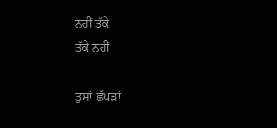ਨਹੀਂ ਤੱਕੇ
ਤੱਕੇ ਨਹੀਂ

ਤੁਸਾਂ ਛੱਪੜਾਂ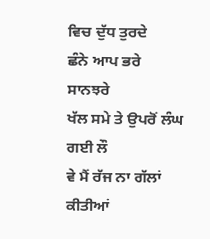ਵਿਚ ਦੁੱਧ ਤੁਰਦੇ
ਛੰਨੇ ਆਪ ਭਰੇ ਸਾਨਝਰੇ
ਖੱਲ ਸਮੇ ਤੇ ਉਪਰੋਂ ਲੰਘ ਗਈ ਲੌ
ਵੇ ਮੈਂ ਰੱਜ ਨਾ ਗੱਲਾਂ ਕੀਤੀਆਂ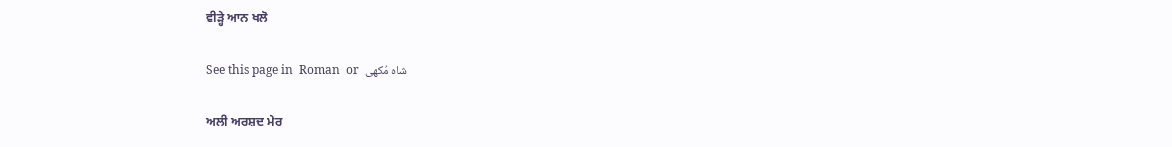ਵੀੜ੍ਹੇ ਆਨ ਖਲੋ

See this page in  Roman  or  شاہ مُکھی

ਅਲੀ ਅਰਸ਼ਦ ਮੇਰ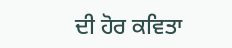ਦੀ ਹੋਰ ਕਵਿਤਾ